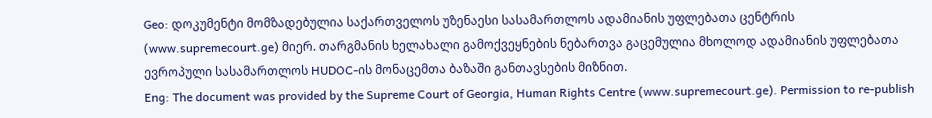Geo: დოკუმენტი მომზადებულია საქართველოს უზენაესი სასამართლოს ადამიანის უფლებათა ცენტრის (www.supremecourt.ge) მიერ. თარგმანის ხელახალი გამოქვეყნების ნებართვა გაცემულია მხოლოდ ადამიანის უფლებათა ევროპული სასამართლოს HUDOC-ის მონაცემთა ბაზაში განთავსების მიზნით.
Eng: The document was provided by the Supreme Court of Georgia, Human Rights Centre (www.supremecourt.ge). Permission to re-publish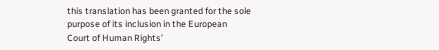this translation has been granted for the sole purpose of its inclusion in the European Court of Human Rights’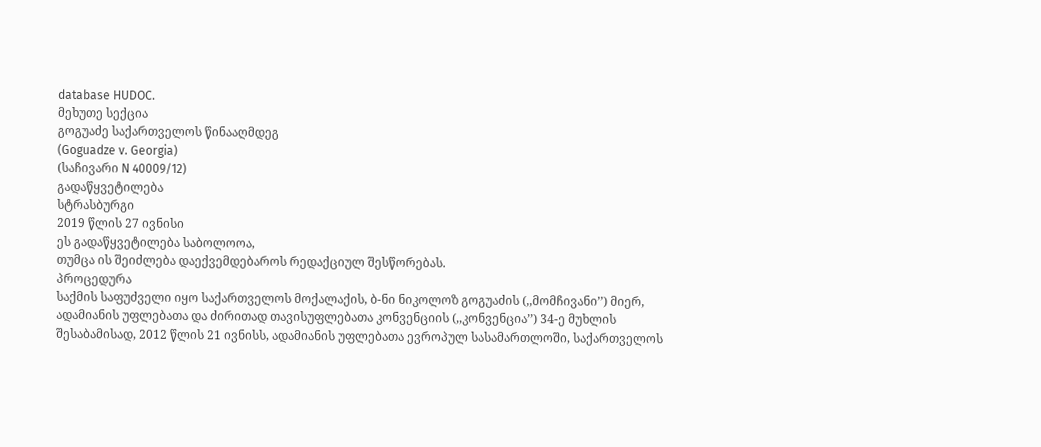database HUDOC.
მეხუთე სექცია
გოგუაძე საქართველოს წინააღმდეგ
(Goguadze v. Georgia)
(საჩივარი N 40009/12)
გადაწყვეტილება
სტრასბურგი
2019 წლის 27 ივნისი
ეს გადაწყვეტილება საბოლოოა,
თუმცა ის შეიძლება დაექვემდებაროს რედაქციულ შესწორებას.
პროცედურა
საქმის საფუძველი იყო საქართველოს მოქალაქის, ბ-ნი ნიკოლოზ გოგუაძის (,,მომჩივანი’’) მიერ, ადამიანის უფლებათა და ძირითად თავისუფლებათა კონვენციის (,,კონვენცია’’) 34-ე მუხლის შესაბამისად, 2012 წლის 21 ივნისს, ადამიანის უფლებათა ევროპულ სასამართლოში, საქართველოს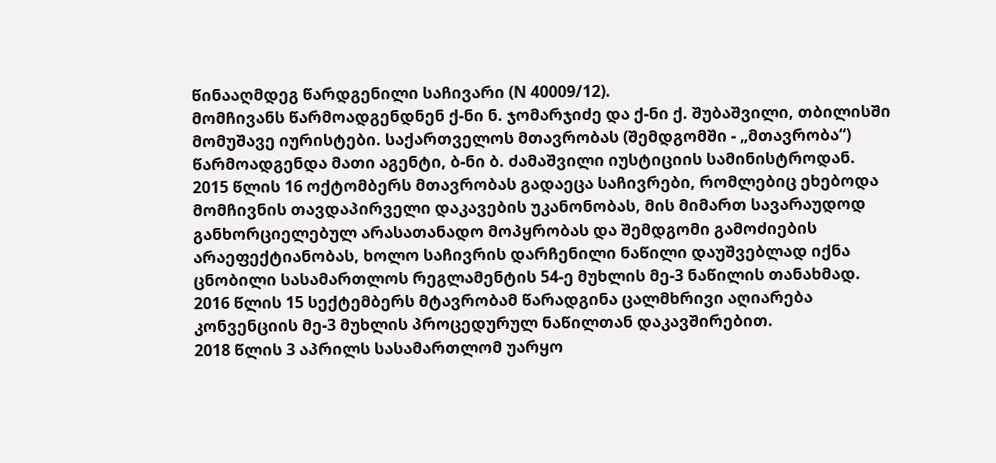წინააღმდეგ წარდგენილი საჩივარი (N 40009/12).
მომჩივანს წარმოადგენდნენ ქ-ნი ნ. ჯომარჯიძე და ქ-ნი ქ. შუბაშვილი, თბილისში მომუშავე იურისტები. საქართველოს მთავრობას (შემდგომში - „მთავრობა“) წარმოადგენდა მათი აგენტი, ბ-ნი ბ. ძამაშვილი იუსტიციის სამინისტროდან.
2015 წლის 16 ოქტომბერს მთავრობას გადაეცა საჩივრები, რომლებიც ეხებოდა მომჩივნის თავდაპირველი დაკავების უკანონობას, მის მიმართ სავარაუდოდ განხორციელებულ არასათანადო მოპყრობას და შემდგომი გამოძიების არაეფექტიანობას, ხოლო საჩივრის დარჩენილი ნაწილი დაუშვებლად იქნა ცნობილი სასამართლოს რეგლამენტის 54-ე მუხლის მე-3 ნაწილის თანახმად.
2016 წლის 15 სექტემბერს მტავრობამ წარადგინა ცალმხრივი აღიარება კონვენციის მე-3 მუხლის პროცედურულ ნაწილთან დაკავშირებით.
2018 წლის 3 აპრილს სასამართლომ უარყო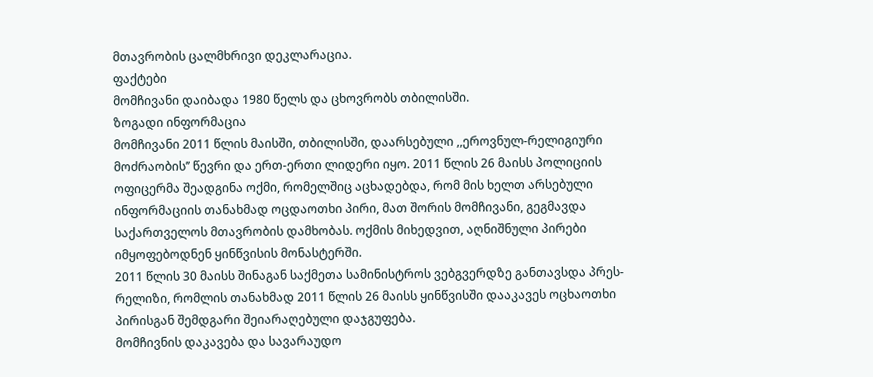მთავრობის ცალმხრივი დეკლარაცია.
ფაქტები
მომჩივანი დაიბადა 1980 წელს და ცხოვრობს თბილისში.
ზოგადი ინფორმაცია
მომჩივანი 2011 წლის მაისში, თბილისში, დაარსებული ,,ეროვნულ-რელიგიური მოძრაობის’’ წევრი და ერთ-ერთი ლიდერი იყო. 2011 წლის 26 მაისს პოლიციის ოფიცერმა შეადგინა ოქმი, რომელშიც აცხადებდა, რომ მის ხელთ არსებული ინფორმაციის თანახმად ოცდაოთხი პირი, მათ შორის მომჩივანი, გეგმავდა საქართველოს მთავრობის დამხობას. ოქმის მიხედვით, აღნიშნული პირები იმყოფებოდნენ ყინწვისის მონასტერში.
2011 წლის 30 მაისს შინაგან საქმეთა სამინისტროს ვებგვერდზე განთავსდა პრეს-რელიზი, რომლის თანახმად 2011 წლის 26 მაისს ყინწვისში დააკავეს ოცხაოთხი პირისგან შემდგარი შეიარაღებული დაჯგუფება.
მომჩივნის დაკავება და სავარაუდო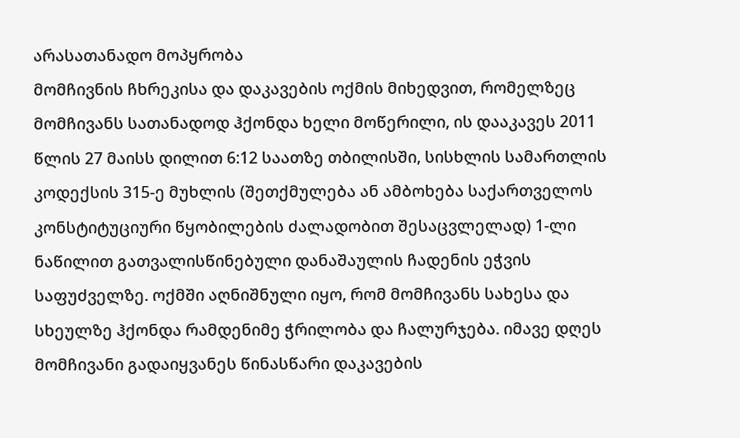არასათანადო მოპყრობა
მომჩივნის ჩხრეკისა და დაკავების ოქმის მიხედვით, რომელზეც მომჩივანს სათანადოდ ჰქონდა ხელი მოწერილი, ის დააკავეს 2011 წლის 27 მაისს დილით 6:12 საათზე თბილისში, სისხლის სამართლის კოდექსის 315-ე მუხლის (შეთქმულება ან ამბოხება საქართველოს კონსტიტუციური წყობილების ძალადობით შესაცვლელად) 1-ლი ნაწილით გათვალისწინებული დანაშაულის ჩადენის ეჭვის საფუძველზე. ოქმში აღნიშნული იყო, რომ მომჩივანს სახესა და სხეულზე ჰქონდა რამდენიმე ჭრილობა და ჩალურჯება. იმავე დღეს მომჩივანი გადაიყვანეს წინასწარი დაკავების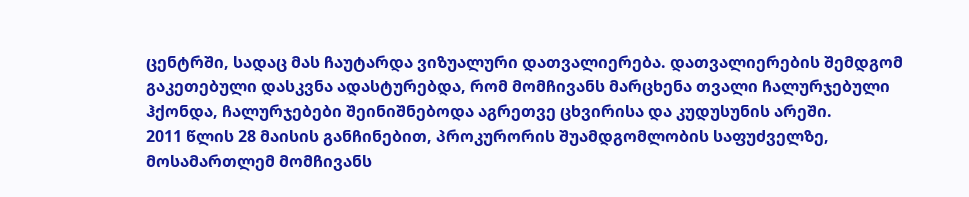ცენტრში, სადაც მას ჩაუტარდა ვიზუალური დათვალიერება. დათვალიერების შემდგომ გაკეთებული დასკვნა ადასტურებდა, რომ მომჩივანს მარცხენა თვალი ჩალურჯებული ჰქონდა, ჩალურჯებები შეინიშნებოდა აგრეთვე ცხვირისა და კუდუსუნის არეში.
2011 წლის 28 მაისის განჩინებით, პროკურორის შუამდგომლობის საფუძველზე, მოსამართლემ მომჩივანს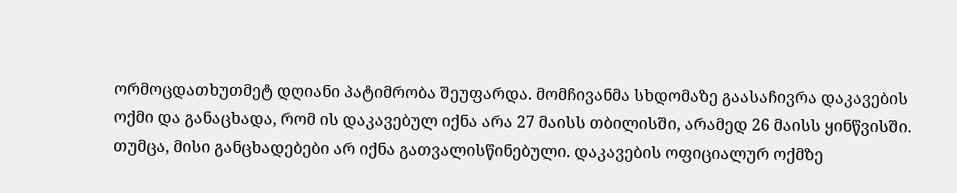ორმოცდათხუთმეტ დღიანი პატიმრობა შეუფარდა. მომჩივანმა სხდომაზე გაასაჩივრა დაკავების ოქმი და განაცხადა, რომ ის დაკავებულ იქნა არა 27 მაისს თბილისში, არამედ 26 მაისს ყინწვისში. თუმცა, მისი განცხადებები არ იქნა გათვალისწინებული. დაკავების ოფიციალურ ოქმზე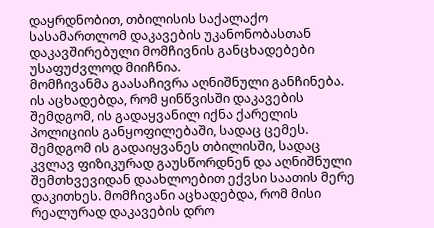დაყრდნობით, თბილისის საქალაქო სასამართლომ დაკავების უკანონობასთან დაკავშირებული მომჩივნის განცხადებები უსაფუძვლოდ მიიჩნია.
მომჩივანმა გაასაჩივრა აღნიშნული განჩინება. ის აცხადებდა, რომ ყინწვისში დაკავების შემდგომ, ის გადაყვანილ იქნა ქარელის პოლიციის განყოფილებაში, სადაც ცემეს. შემდგომ ის გადაიყვანეს თბილისში, სადაც კვლავ ფიზიკურად გაუსწორდნენ და აღნიშნული შემთხვევიდან დაახლოებით ექვსი საათის მერე დაკითხეს. მომჩივანი აცხადებდა, რომ მისი რეალურად დაკავების დრო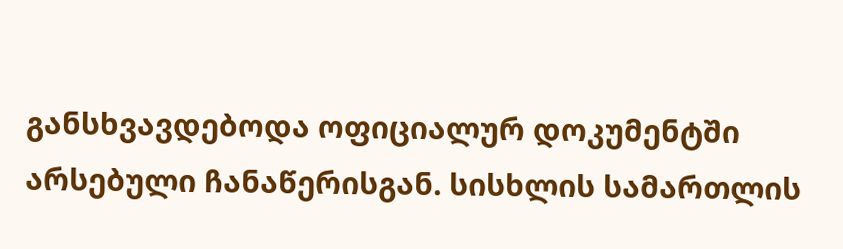განსხვავდებოდა ოფიციალურ დოკუმენტში არსებული ჩანაწერისგან. სისხლის სამართლის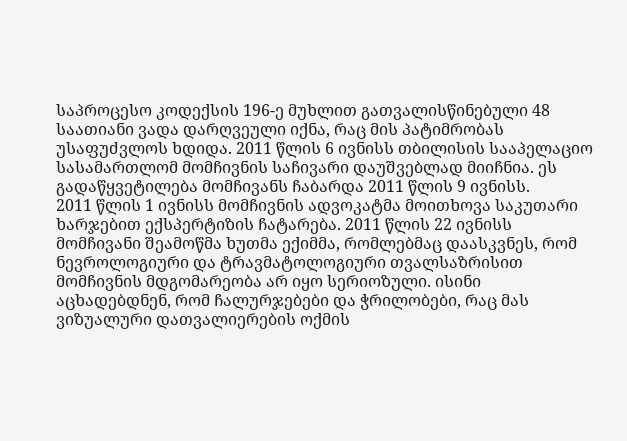საპროცესო კოდექსის 196-ე მუხლით გათვალისწინებული 48 საათიანი ვადა დარღვეული იქნა, რაც მის პატიმრობას უსაფუძვლოს ხდიდა. 2011 წლის 6 ივნისს თბილისის სააპელაციო სასამართლომ მომჩივნის საჩივარი დაუშვებლად მიიჩნია. ეს გადაწყვეტილება მომჩივანს ჩაბარდა 2011 წლის 9 ივნისს.
2011 წლის 1 ივნისს მომჩივნის ადვოკატმა მოითხოვა საკუთარი ხარჯებით ექსპერტიზის ჩატარება. 2011 წლის 22 ივნისს მომჩივანი შეამოწმა ხუთმა ექიმმა, რომლებმაც დაასკვნეს, რომ ნევროლოგიური და ტრავმატოლოგიური თვალსაზრისით მომჩივნის მდგომარეობა არ იყო სერიოზული. ისინი აცხადებდნენ, რომ ჩალურჯებები და ჭრილობები, რაც მას ვიზუალური დათვალიერების ოქმის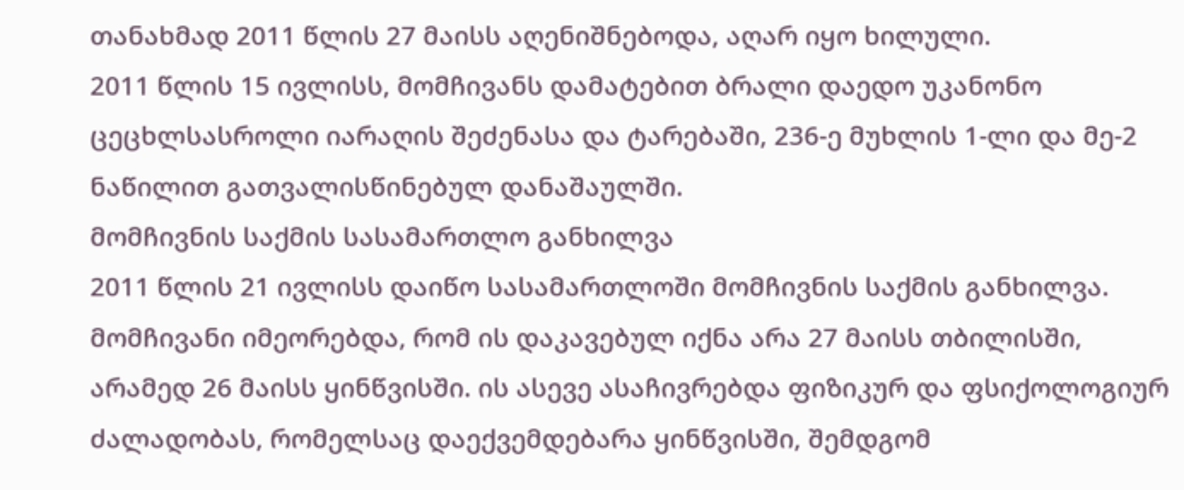თანახმად 2011 წლის 27 მაისს აღენიშნებოდა, აღარ იყო ხილული.
2011 წლის 15 ივლისს, მომჩივანს დამატებით ბრალი დაედო უკანონო ცეცხლსასროლი იარაღის შეძენასა და ტარებაში, 236-ე მუხლის 1-ლი და მე-2 ნაწილით გათვალისწინებულ დანაშაულში.
მომჩივნის საქმის სასამართლო განხილვა
2011 წლის 21 ივლისს დაიწო სასამართლოში მომჩივნის საქმის განხილვა. მომჩივანი იმეორებდა, რომ ის დაკავებულ იქნა არა 27 მაისს თბილისში, არამედ 26 მაისს ყინწვისში. ის ასევე ასაჩივრებდა ფიზიკურ და ფსიქოლოგიურ ძალადობას, რომელსაც დაექვემდებარა ყინწვისში, შემდგომ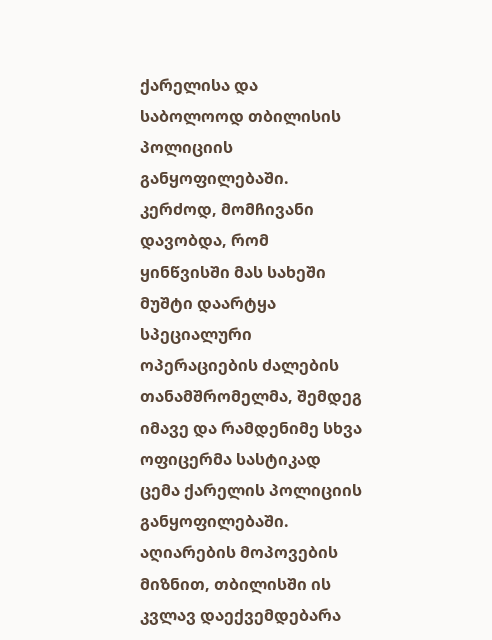ქარელისა და საბოლოოდ თბილისის პოლიციის განყოფილებაში. კერძოდ, მომჩივანი დავობდა, რომ ყინწვისში მას სახეში მუშტი დაარტყა სპეციალური ოპერაციების ძალების თანამშრომელმა, შემდეგ იმავე და რამდენიმე სხვა ოფიცერმა სასტიკად ცემა ქარელის პოლიციის განყოფილებაში. აღიარების მოპოვების მიზნით, თბილისში ის კვლავ დაექვემდებარა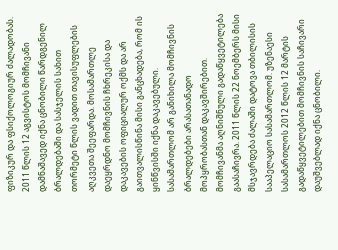ფიზიკურ და ფსიქოლოგიურ ძალადობას.
2011 წლის 12 აგვისტოს მომჩივანი დამნაშავედ იქნა ცნობილი წარდგენილ ბრალდებაში და სასჯელის სახით თორმეტი წლის ვადით თავისუფლების აღკვეთა შეეფარდა. მოსამართლე დაეყრდნო მომჩივნის ჩხრეკისა და დაკავების ოფიციალურ ოქმს და არ გაითვალისწინა მისი განცხადება, რომ ის ყინწვისში იქნა დაკავებული. სასამართლომ არ განიხილა მომჩივნის ბრალდებები არასათანადო მოპყრობასთან დაკავშირებით.
მომჩივანმა აღნიშნული გადაწყვეტილება გაასაჩივრა. 2011 წლის 22 ნოემბერს მისი მსჯავრდება ძალაში დატოვა თბილისის სააპელაციო სასამართლომ. უზენაესი სასამართლოს 2012 წლის 12 მარტის გადაწყვეტილებით მომჩივნის საჩივარი დაუშვებლად იქნა ცნობილი.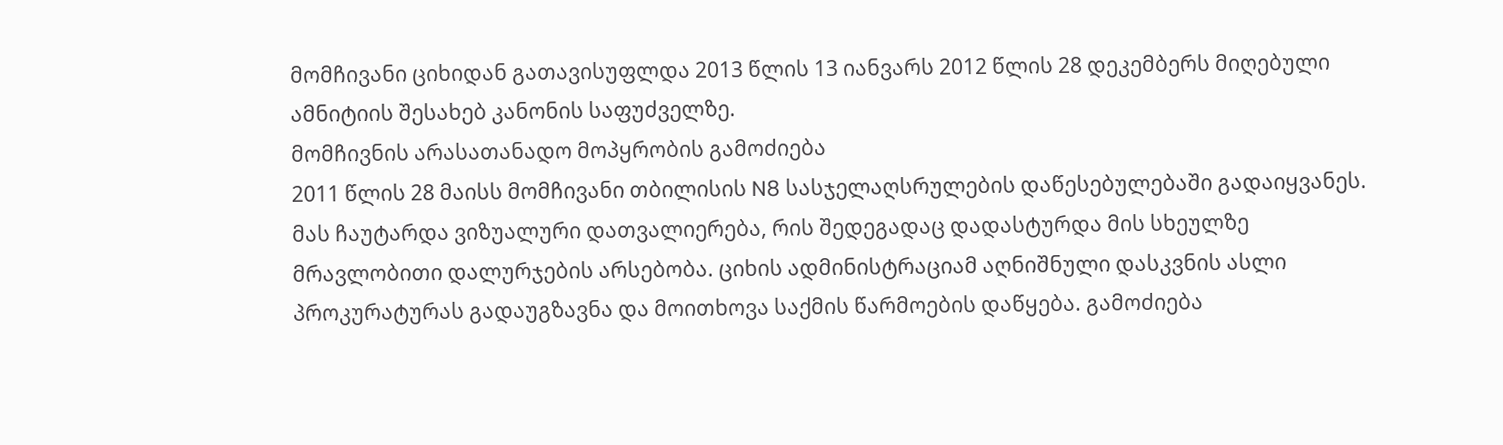მომჩივანი ციხიდან გათავისუფლდა 2013 წლის 13 იანვარს 2012 წლის 28 დეკემბერს მიღებული ამნიტიის შესახებ კანონის საფუძველზე.
მომჩივნის არასათანადო მოპყრობის გამოძიება
2011 წლის 28 მაისს მომჩივანი თბილისის N8 სასჯელაღსრულების დაწესებულებაში გადაიყვანეს. მას ჩაუტარდა ვიზუალური დათვალიერება, რის შედეგადაც დადასტურდა მის სხეულზე მრავლობითი დალურჯების არსებობა. ციხის ადმინისტრაციამ აღნიშნული დასკვნის ასლი პროკურატურას გადაუგზავნა და მოითხოვა საქმის წარმოების დაწყება. გამოძიება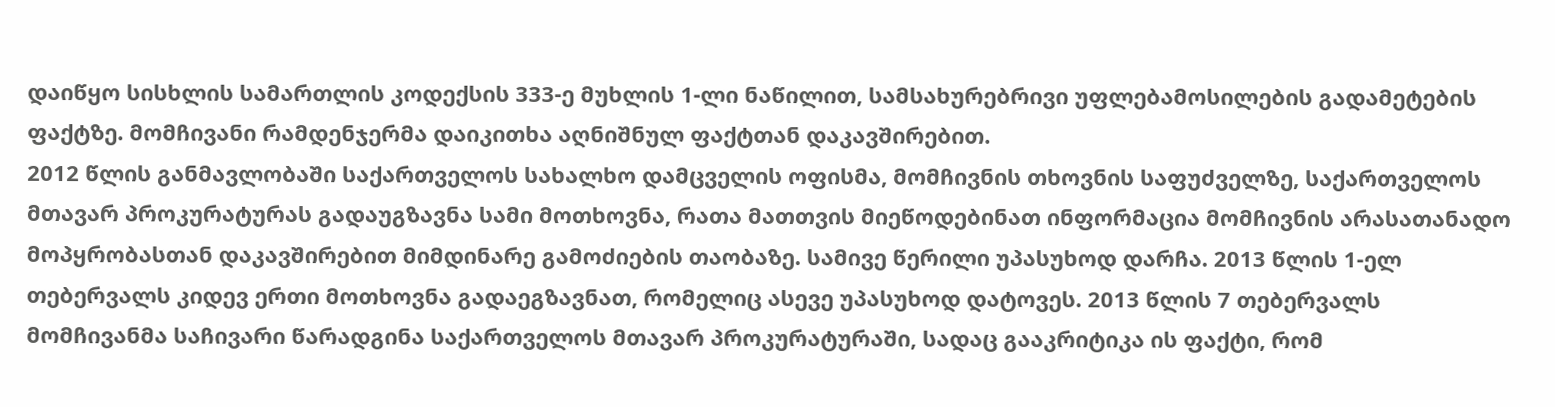დაიწყო სისხლის სამართლის კოდექსის 333-ე მუხლის 1-ლი ნაწილით, სამსახურებრივი უფლებამოსილების გადამეტების ფაქტზე. მომჩივანი რამდენჯერმა დაიკითხა აღნიშნულ ფაქტთან დაკავშირებით.
2012 წლის განმავლობაში საქართველოს სახალხო დამცველის ოფისმა, მომჩივნის თხოვნის საფუძველზე, საქართველოს მთავარ პროკურატურას გადაუგზავნა სამი მოთხოვნა, რათა მათთვის მიეწოდებინათ ინფორმაცია მომჩივნის არასათანადო მოპყრობასთან დაკავშირებით მიმდინარე გამოძიების თაობაზე. სამივე წერილი უპასუხოდ დარჩა. 2013 წლის 1-ელ თებერვალს კიდევ ერთი მოთხოვნა გადაეგზავნათ, რომელიც ასევე უპასუხოდ დატოვეს. 2013 წლის 7 თებერვალს მომჩივანმა საჩივარი წარადგინა საქართველოს მთავარ პროკურატურაში, სადაც გააკრიტიკა ის ფაქტი, რომ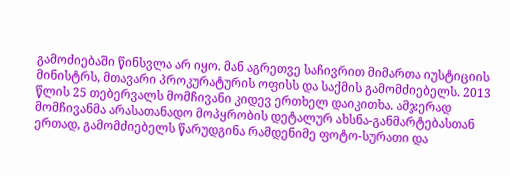გამოძიებაში წინსვლა არ იყო. მან აგრეთვე საჩივრით მიმართა იუსტიციის მინისტრს, მთავარი პროკურატურის ოფისს და საქმის გამომძიებელს. 2013 წლის 25 თებერვალს მომჩივანი კიდევ ერთხელ დაიკითხა. ამჯერად მომჩივანმა არასათანადო მოპყრობის დეტალურ ახსნა-განმარტებასთან ერთად, გამომძიებელს წარუდგინა რამდენიმე ფოტო-სურათი და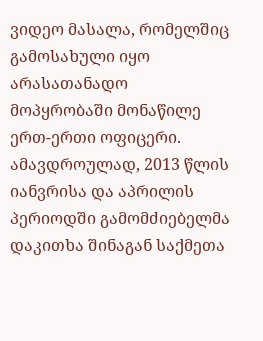ვიდეო მასალა, რომელშიც გამოსახული იყო არასათანადო მოპყრობაში მონაწილე ერთ-ერთი ოფიცერი.
ამავდროულად, 2013 წლის იანვრისა და აპრილის პერიოდში გამომძიებელმა დაკითხა შინაგან საქმეთა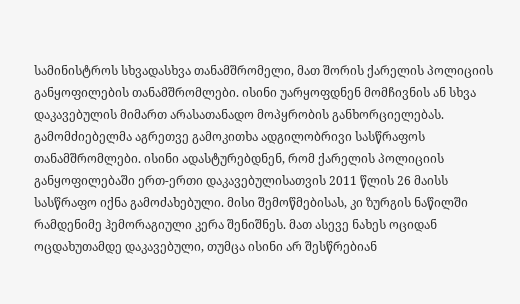სამინისტროს სხვადასხვა თანამშრომელი, მათ შორის ქარელის პოლიციის განყოფილების თანამშრომლები. ისინი უარყოფდნენ მომჩივნის ან სხვა დაკავებულის მიმართ არასათანადო მოპყრობის განხორციელებას. გამომძიებელმა აგრეთვე გამოკითხა ადგილობრივი სასწრაფოს თანამშრომლები. ისინი ადასტურებდნენ, რომ ქარელის პოლიციის განყოფილებაში ერთ-ერთი დაკავებულისათვის 2011 წლის 26 მაისს სასწრაფო იქნა გამოძახებული. მისი შემოწმებისას, კი ზურგის ნაწილში რამდენიმე ჰემორაგიული კერა შენიშნეს. მათ ასევე ნახეს ოციდან ოცდახუთამდე დაკავებული, თუმცა ისინი არ შესწრებიან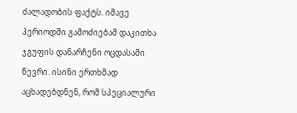ძალადობის ფაქტს. იმავე პერიოდში გამოძიებამ დაკითხა ჯგუფის დანარჩენი ოცდასამი წევრი. ისინი ერთხმად აცხადებდნენ, რომ სპეციალური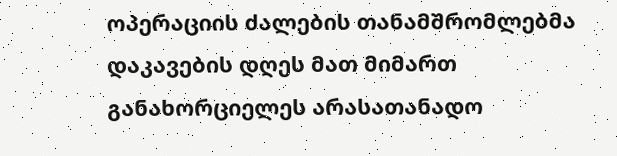ოპერაციის ძალების თანამშრომლებმა დაკავების დღეს მათ მიმართ განახორციელეს არასათანადო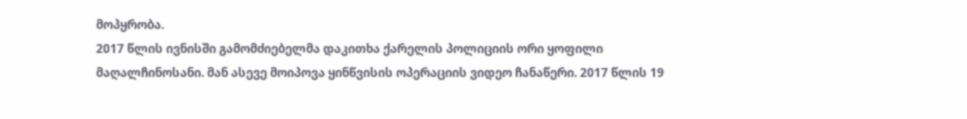მოპყრობა.
2017 წლის ივნისში გამომძიებელმა დაკითხა ქარელის პოლიციის ორი ყოფილი მაღალჩინოსანი. მან ასევე მოიპოვა ყინწვისის ოპერაციის ვიდეო ჩანაწერი. 2017 წლის 19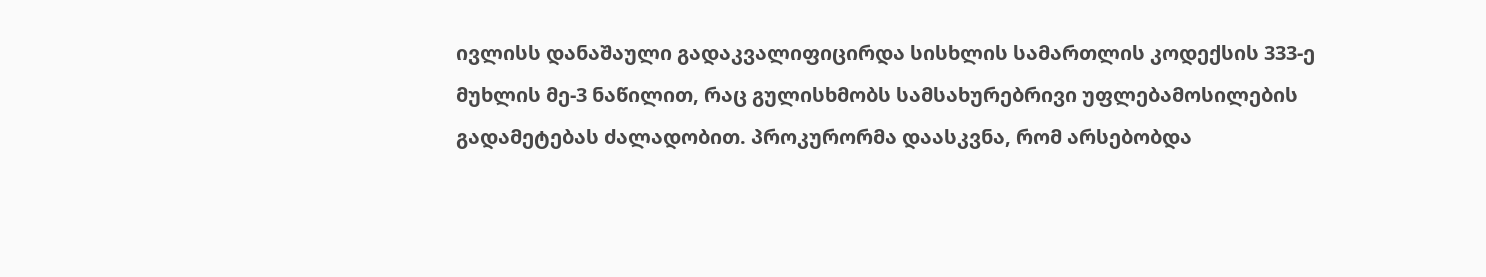ივლისს დანაშაული გადაკვალიფიცირდა სისხლის სამართლის კოდექსის 333-ე მუხლის მე-3 ნაწილით, რაც გულისხმობს სამსახურებრივი უფლებამოსილების გადამეტებას ძალადობით. პროკურორმა დაასკვნა, რომ არსებობდა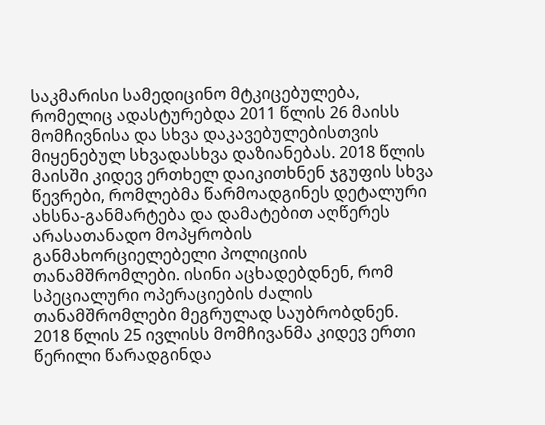საკმარისი სამედიცინო მტკიცებულება, რომელიც ადასტურებდა 2011 წლის 26 მაისს მომჩივნისა და სხვა დაკავებულებისთვის მიყენებულ სხვადასხვა დაზიანებას. 2018 წლის მაისში კიდევ ერთხელ დაიკითხნენ ჯგუფის სხვა წევრები, რომლებმა წარმოადგინეს დეტალური ახსნა-განმარტება და დამატებით აღწერეს არასათანადო მოპყრობის განმახორციელებელი პოლიციის თანამშრომლები. ისინი აცხადებდნენ, რომ სპეციალური ოპერაციების ძალის თანამშრომლები მეგრულად საუბრობდნენ.
2018 წლის 25 ივლისს მომჩივანმა კიდევ ერთი წერილი წარადგინდა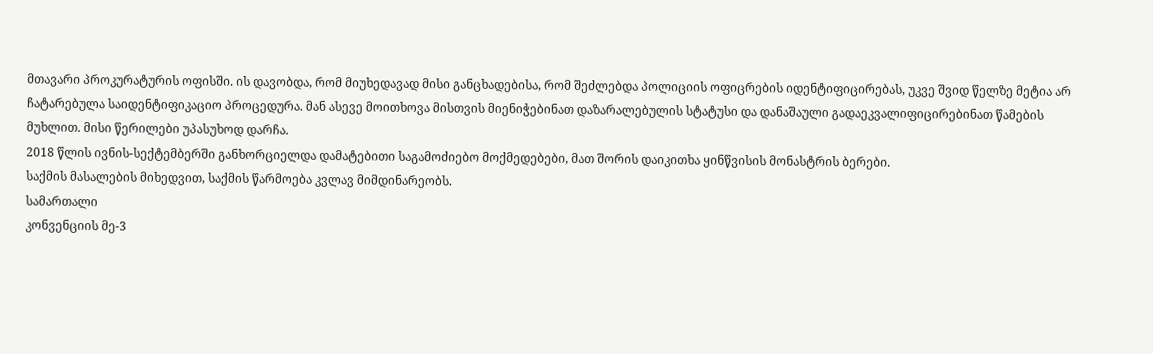მთავარი პროკურატურის ოფისში. ის დავობდა, რომ მიუხედავად მისი განცხადებისა, რომ შეძლებდა პოლიციის ოფიცრების იდენტიფიცირებას, უკვე შვიდ წელზე მეტია არ ჩატარებულა საიდენტიფიკაციო პროცედურა. მან ასევე მოითხოვა მისთვის მიენიჭებინათ დაზარალებულის სტატუსი და დანაშაული გადაეკვალიფიცირებინათ წამების მუხლით. მისი წერილები უპასუხოდ დარჩა.
2018 წლის ივნის-სექტემბერში განხორციელდა დამატებითი საგამოძიებო მოქმედებები, მათ შორის დაიკითხა ყინწვისის მონასტრის ბერები.
საქმის მასალების მიხედვით, საქმის წარმოება კვლავ მიმდინარეობს.
სამართალი
კონვენციის მე-3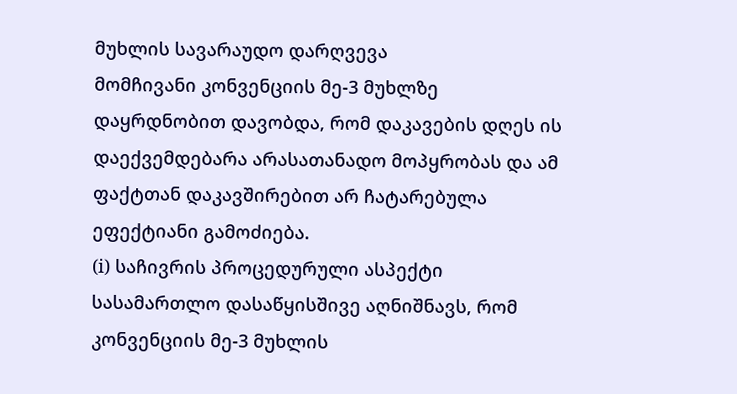მუხლის სავარაუდო დარღვევა
მომჩივანი კონვენციის მე-3 მუხლზე დაყრდნობით დავობდა, რომ დაკავების დღეს ის დაექვემდებარა არასათანადო მოპყრობას და ამ ფაქტთან დაკავშირებით არ ჩატარებულა ეფექტიანი გამოძიება.
(i) საჩივრის პროცედურული ასპექტი
სასამართლო დასაწყისშივე აღნიშნავს, რომ კონვენციის მე-3 მუხლის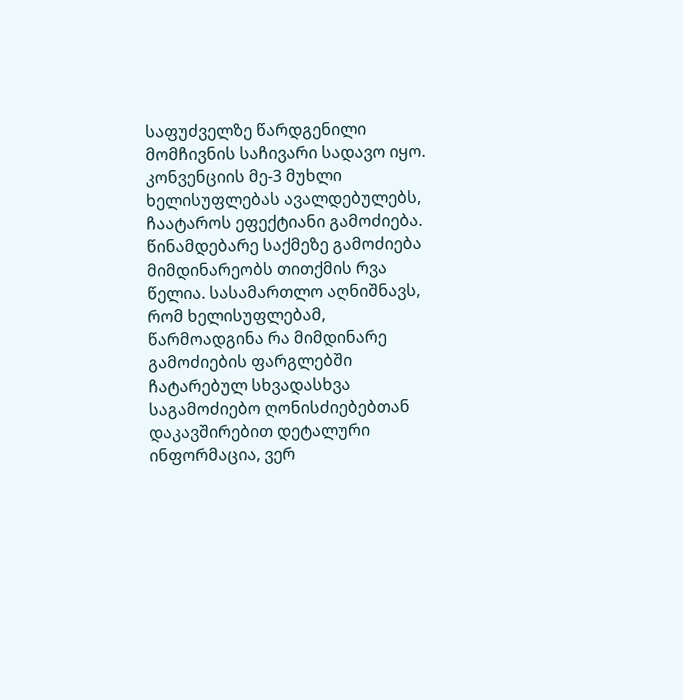საფუძველზე წარდგენილი მომჩივნის საჩივარი სადავო იყო. კონვენციის მე-3 მუხლი ხელისუფლებას ავალდებულებს, ჩაატაროს ეფექტიანი გამოძიება. წინამდებარე საქმეზე გამოძიება მიმდინარეობს თითქმის რვა წელია. სასამართლო აღნიშნავს, რომ ხელისუფლებამ, წარმოადგინა რა მიმდინარე გამოძიების ფარგლებში ჩატარებულ სხვადასხვა საგამოძიებო ღონისძიებებთან დაკავშირებით დეტალური ინფორმაცია, ვერ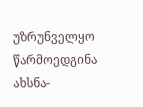უზრუნველყო წარმოედგინა ახსნა-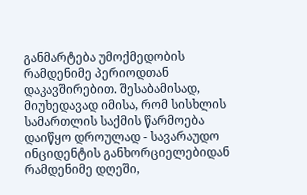განმარტება უმოქმედობის რამდენიმე პერიოდთან დაკავშირებით. შესაბამისად, მიუხედავად იმისა, რომ სისხლის სამართლის საქმის წარმოება დაიწყო დროულად - სავარაუდო ინციდენტის განხორციელებიდან რამდენიმე დღეში,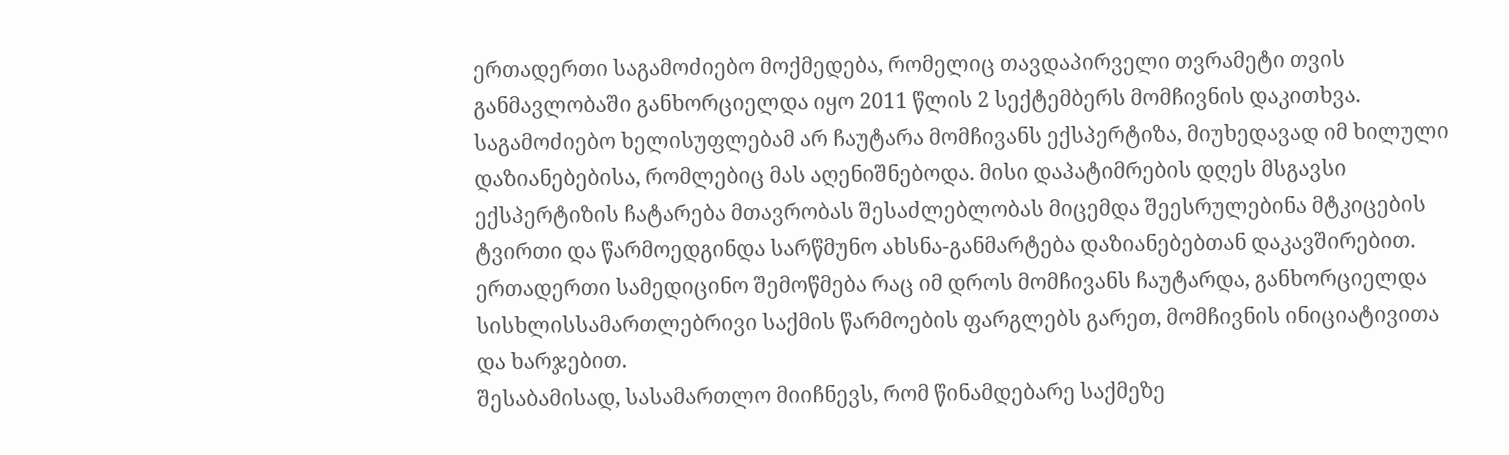ერთადერთი საგამოძიებო მოქმედება, რომელიც თავდაპირველი თვრამეტი თვის განმავლობაში განხორციელდა იყო 2011 წლის 2 სექტემბერს მომჩივნის დაკითხვა. საგამოძიებო ხელისუფლებამ არ ჩაუტარა მომჩივანს ექსპერტიზა, მიუხედავად იმ ხილული დაზიანებებისა, რომლებიც მას აღენიშნებოდა. მისი დაპატიმრების დღეს მსგავსი ექსპერტიზის ჩატარება მთავრობას შესაძლებლობას მიცემდა შეესრულებინა მტკიცების ტვირთი და წარმოედგინდა სარწმუნო ახსნა-განმარტება დაზიანებებთან დაკავშირებით. ერთადერთი სამედიცინო შემოწმება რაც იმ დროს მომჩივანს ჩაუტარდა, განხორციელდა სისხლისსამართლებრივი საქმის წარმოების ფარგლებს გარეთ, მომჩივნის ინიციატივითა და ხარჯებით.
შესაბამისად, სასამართლო მიიჩნევს, რომ წინამდებარე საქმეზე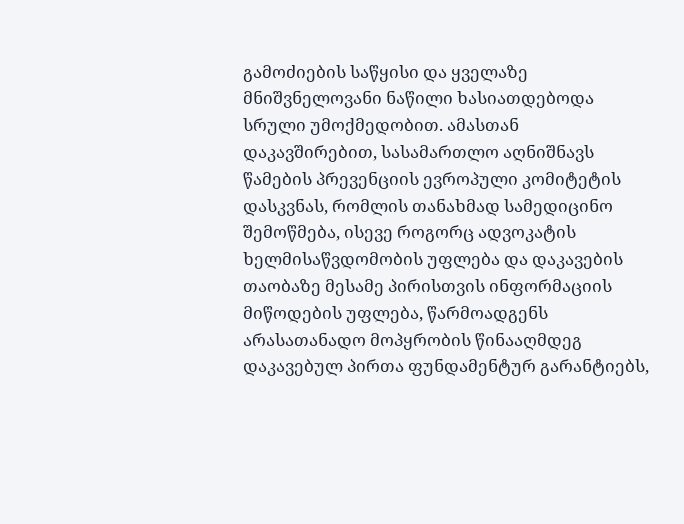გამოძიების საწყისი და ყველაზე მნიშვნელოვანი ნაწილი ხასიათდებოდა სრული უმოქმედობით. ამასთან დაკავშირებით, სასამართლო აღნიშნავს წამების პრევენციის ევროპული კომიტეტის დასკვნას, რომლის თანახმად სამედიცინო შემოწმება, ისევე როგორც ადვოკატის ხელმისაწვდომობის უფლება და დაკავების თაობაზე მესამე პირისთვის ინფორმაციის მიწოდების უფლება, წარმოადგენს არასათანადო მოპყრობის წინააღმდეგ დაკავებულ პირთა ფუნდამენტურ გარანტიებს,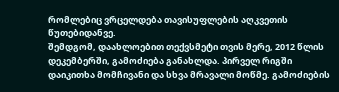რომლებიც ვრცელდება თავისუფლების აღკვეთის წუთებიდანვე.
შემდგომ, დაახლოებით თექვსმეტი თვის მერე, 2012 წლის დეკემბერში, გამოძიება განახლდა. პირველ რიგში დაიკითხა მომჩივანი და სხვა მრავალი მოწმე. გამოძიების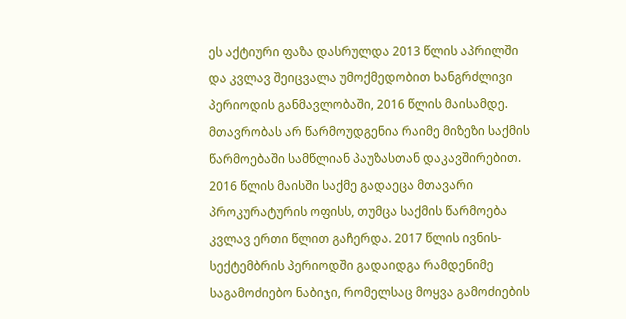ეს აქტიური ფაზა დასრულდა 2013 წლის აპრილში და კვლავ შეიცვალა უმოქმედობით ხანგრძლივი პერიოდის განმავლობაში, 2016 წლის მაისამდე. მთავრობას არ წარმოუდგენია რაიმე მიზეზი საქმის წარმოებაში სამწლიან პაუზასთან დაკავშირებით. 2016 წლის მაისში საქმე გადაეცა მთავარი პროკურატურის ოფისს, თუმცა საქმის წარმოება კვლავ ერთი წლით გაჩერდა. 2017 წლის ივნის-სექტემბრის პერიოდში გადაიდგა რამდენიმე საგამოძიებო ნაბიჯი, რომელსაც მოყვა გამოძიების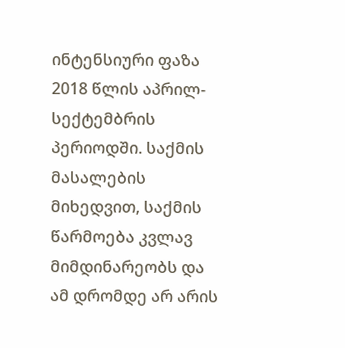ინტენსიური ფაზა 2018 წლის აპრილ-სექტემბრის პერიოდში. საქმის მასალების მიხედვით, საქმის წარმოება კვლავ მიმდინარეობს და ამ დრომდე არ არის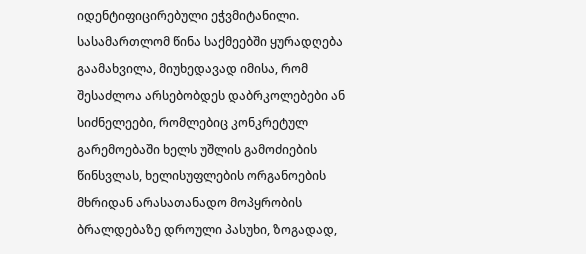იდენტიფიცირებული ეჭვმიტანილი.
სასამართლომ წინა საქმეებში ყურადღება გაამახვილა, მიუხედავად იმისა, რომ შესაძლოა არსებობდეს დაბრკოლებები ან სიძნელეები, რომლებიც კონკრეტულ გარემოებაში ხელს უშლის გამოძიების წინსვლას, ხელისუფლების ორგანოების მხრიდან არასათანადო მოპყრობის ბრალდებაზე დროული პასუხი, ზოგადად,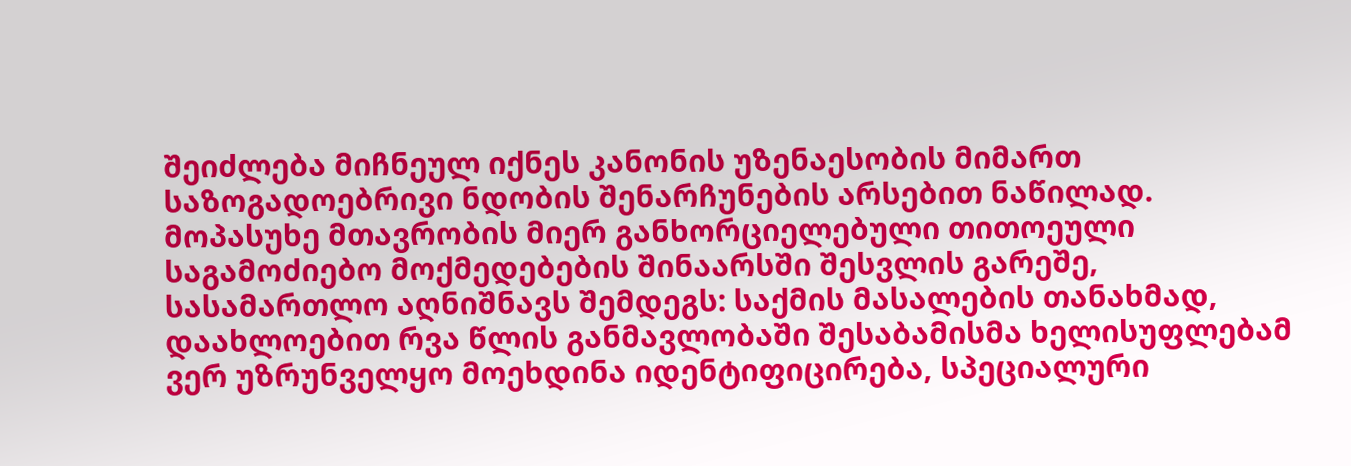შეიძლება მიჩნეულ იქნეს კანონის უზენაესობის მიმართ საზოგადოებრივი ნდობის შენარჩუნების არსებით ნაწილად. მოპასუხე მთავრობის მიერ განხორციელებული თითოეული საგამოძიებო მოქმედებების შინაარსში შესვლის გარეშე, სასამართლო აღნიშნავს შემდეგს: საქმის მასალების თანახმად, დაახლოებით რვა წლის განმავლობაში შესაბამისმა ხელისუფლებამ ვერ უზრუნველყო მოეხდინა იდენტიფიცირება, სპეციალური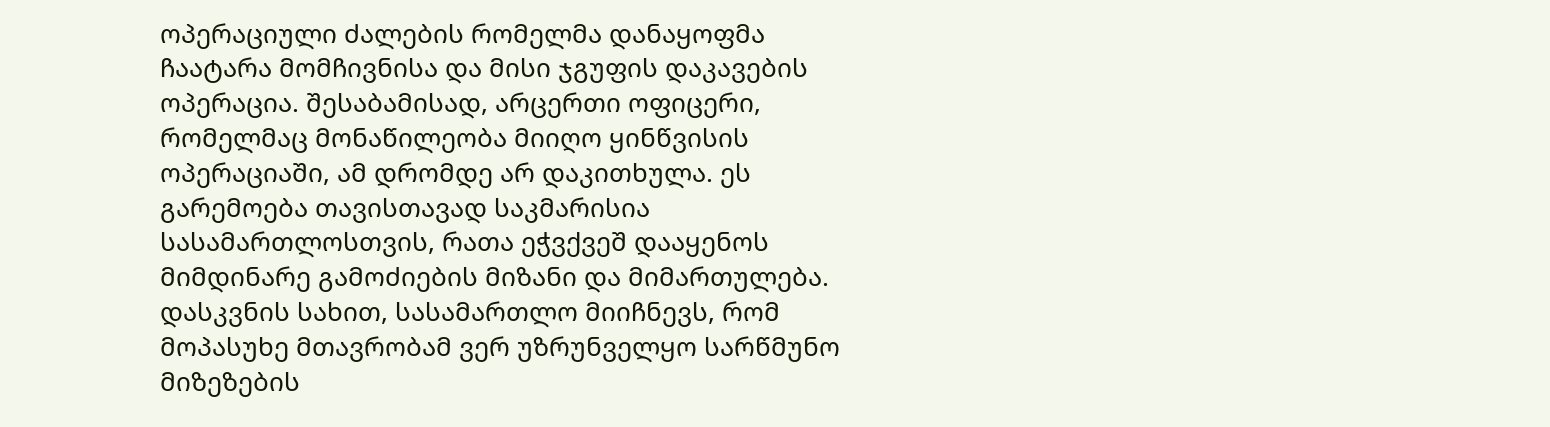ოპერაციული ძალების რომელმა დანაყოფმა ჩაატარა მომჩივნისა და მისი ჯგუფის დაკავების ოპერაცია. შესაბამისად, არცერთი ოფიცერი, რომელმაც მონაწილეობა მიიღო ყინწვისის ოპერაციაში, ამ დრომდე არ დაკითხულა. ეს გარემოება თავისთავად საკმარისია სასამართლოსთვის, რათა ეჭვქვეშ დააყენოს მიმდინარე გამოძიების მიზანი და მიმართულება.
დასკვნის სახით, სასამართლო მიიჩნევს, რომ მოპასუხე მთავრობამ ვერ უზრუნველყო სარწმუნო მიზეზების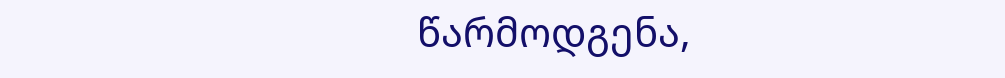წარმოდგენა,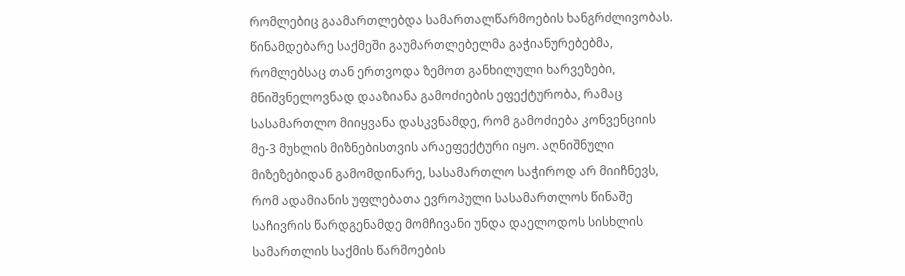რომლებიც გაამართლებდა სამართალწარმოების ხანგრძლივობას. წინამდებარე საქმეში გაუმართლებელმა გაჭიანურებებმა, რომლებსაც თან ერთვოდა ზემოთ განხილული ხარვეზები, მნიშვნელოვნად დააზიანა გამოძიების ეფექტურობა, რამაც სასამართლო მიიყვანა დასკვნამდე, რომ გამოძიება კონვენციის მე-3 მუხლის მიზნებისთვის არაეფექტური იყო. აღნიშნული მიზეზებიდან გამომდინარე, სასამართლო საჭიროდ არ მიიჩნევს, რომ ადამიანის უფლებათა ევროპული სასამართლოს წინაშე საჩივრის წარდგენამდე მომჩივანი უნდა დაელოდოს სისხლის სამართლის საქმის წარმოების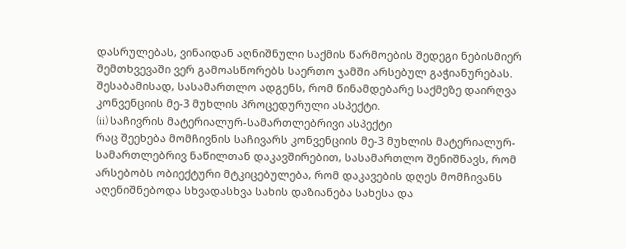დასრულებას, ვინაიდან აღნიშნული საქმის წარმოების შედეგი ნებისმიერ შემთხვევაში ვერ გამოასწორებს საერთო ჯამში არსებულ გაჭიანურებას. შესაბამისად, სასამართლო ადგენს, რომ წინამდებარე საქმეზე დაირღვა კონვენციის მე-3 მუხლის პროცედურული ასპექტი.
(ii) საჩივრის მატერიალურ-სამართლებრივი ასპექტი
რაც შეეხება მომჩივნის საჩივარს კონვენციის მე-3 მუხლის მატერიალურ-სამართლებრივ ნაწილთან დაკავშირებით, სასამართლო შენიშნავს, რომ არსებობს ობიექტური მტკიცებულება, რომ დაკავების დღეს მომჩივანს აღენიშნებოდა სხვადასხვა სახის დაზიანება სახესა და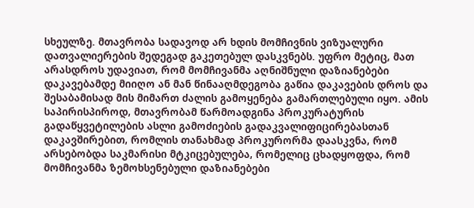სხეულზე. მთავრობა სადავოდ არ ხდის მომჩივნის ვიზუალური დათვალიერების შედეგად გაკეთებულ დასკვნებს. უფრო მეტიც, მათ არასდროს უდავიათ, რომ მომჩივანმა აღნიშნული დაზიანებები დაკავებამდე მიიღო ან მან წინააღმდეგობა გაწია დაკავების დროს და შესაბამისად მის მიმართ ძალის გამოყენება გამართლებული იყო. ამის საპირისპიროდ, მთავრობამ წარმოადგინა პროკურატურის გადაწყვეტილების ასლი გამოძიების გადაკვალიფიცირებასთან დაკავშირებით, რომლის თანახმად პროკურორმა დაასკვნა, რომ არსებობდა საკმარისი მტკიცებულება, რომელიც ცხადყოფდა, რომ მომჩივანმა ზემოხსენებული დაზიანებები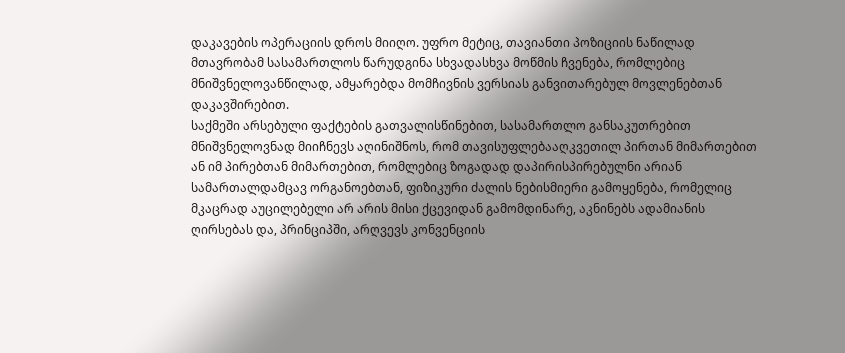დაკავების ოპერაციის დროს მიიღო. უფრო მეტიც, თავიანთი პოზიციის ნაწილად მთავრობამ სასამართლოს წარუდგინა სხვადასხვა მოწმის ჩვენება, რომლებიც მნიშვნელოვანწილად, ამყარებდა მომჩივნის ვერსიას განვითარებულ მოვლენებთან დაკავშირებით.
საქმეში არსებული ფაქტების გათვალისწინებით, სასამართლო განსაკუთრებით მნიშვნელოვნად მიიჩნევს აღინიშნოს, რომ თავისუფლებააღკვეთილ პირთან მიმართებით ან იმ პირებთან მიმართებით, რომლებიც ზოგადად დაპირისპირებულნი არიან სამართალდამცავ ორგანოებთან, ფიზიკური ძალის ნებისმიერი გამოყენება, რომელიც მკაცრად აუცილებელი არ არის მისი ქცევიდან გამომდინარე, აკნინებს ადამიანის ღირსებას და, პრინციპში, არღვევს კონვენციის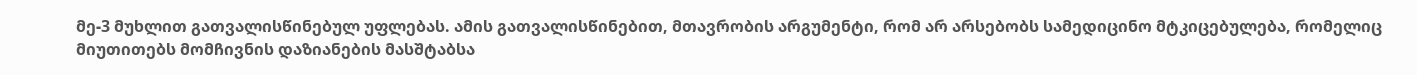მე-3 მუხლით გათვალისწინებულ უფლებას. ამის გათვალისწინებით, მთავრობის არგუმენტი, რომ არ არსებობს სამედიცინო მტკიცებულება, რომელიც მიუთითებს მომჩივნის დაზიანების მასშტაბსა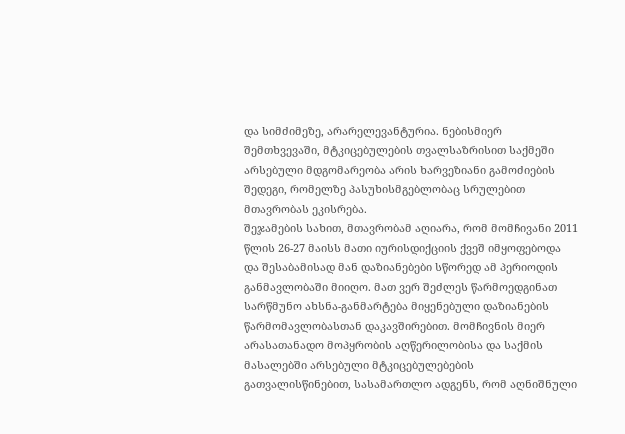და სიმძიმეზე, არარელევანტურია. ნებისმიერ შემთხვევაში, მტკიცებულების თვალსაზრისით საქმეში არსებული მდგომარეობა არის ხარვეზიანი გამოძიების შედეგი, რომელზე პასუხისმგებლობაც სრულებით მთავრობას ეკისრება.
შეჯამების სახით, მთავრობამ აღიარა, რომ მომჩივანი 2011 წლის 26-27 მაისს მათი იურისდიქციის ქვეშ იმყოფებოდა და შესაბამისად მან დაზიანებები სწორედ ამ პერიოდის განმავლობაში მიიღო. მათ ვერ შეძლეს წარმოედგინათ სარწმუნო ახსნა-განმარტება მიყენებული დაზიანების წარმომავლობასთან დაკავშირებით. მომჩივნის მიერ არასათანადო მოპყრობის აღწერილობისა და საქმის მასალებში არსებული მტკიცებულებების გათვალისწინებით, სასამართლო ადგენს, რომ აღნიშნული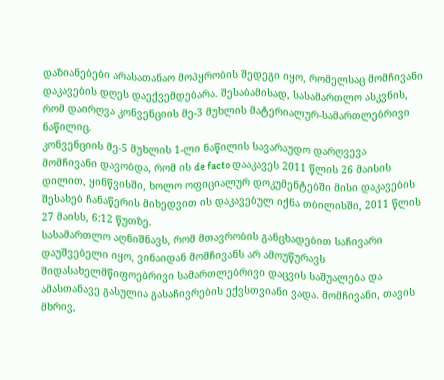დაზიანებები არასათანაო მოპყრობის შედეგი იყო, რომელსაც მომჩივანი დაკავების დღეს დაექვემდებარა. შესაბამისად, სასამართლო ასკვნის, რომ დაირღვა კონვენციის მე-3 მუხლის მატერიალურ-სამართლებრივი ნაწილიც.
კონვენციის მე-5 მუხლის 1-ლი ნაწილის სავარაუდო დარღვევა
მომჩივანი დავობდა, რომ ის de facto დააკავეს 2011 წლის 26 მაისის დილით, ყინწვისში, ხოლო ოფიციალურ დოკუმენტებში მისი დაკავების შესახებ ჩანაწერის მიხედვით ის დაკავებულ იქნა თბილისში, 2011 წლის 27 მაისს, 6:12 წუთზე.
სასამართლო აღნიშნავს, რომ მთავრობის განცხადებით საჩივარი დაუშვებელი იყო, ვინაიდან მომჩივანს არ ამოუწურავს შიდასახელმწიფოებრივი სამართლებრივი დაცვის საშუალება და ამასთანავე გასულია გასაჩივრების ექვსთვიანი ვადა. მომჩივანი, თავის მხრივ,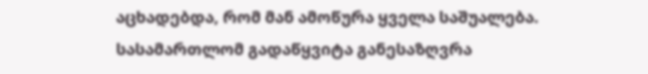აცხადებდა, რომ მან ამოწურა ყველა საშუალება. სასამართლომ გადაწყვიტა განესაზღვრა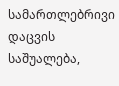სამართლებრივი დაცვის საშუალება,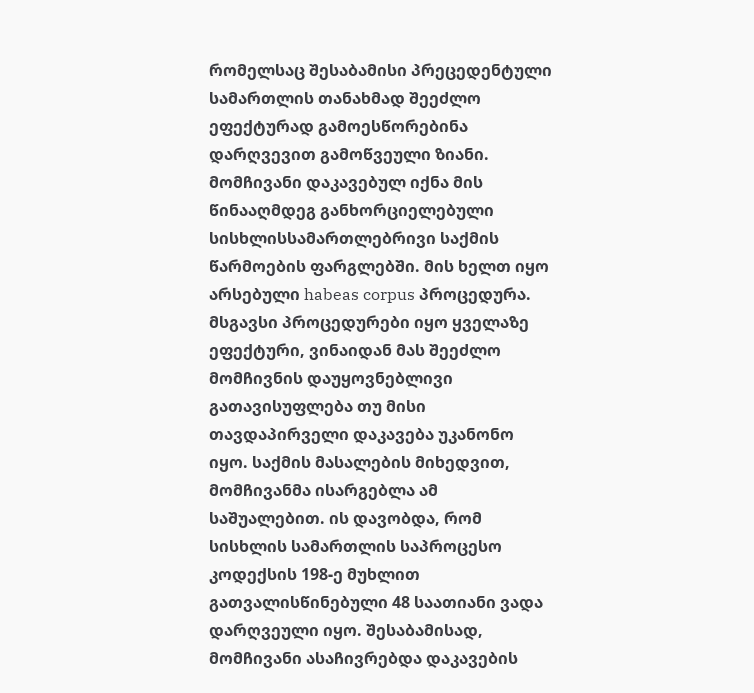რომელსაც შესაბამისი პრეცედენტული სამართლის თანახმად შეეძლო ეფექტურად გამოესწორებინა დარღვევით გამოწვეული ზიანი.
მომჩივანი დაკავებულ იქნა მის წინააღმდეგ განხორციელებული სისხლისსამართლებრივი საქმის წარმოების ფარგლებში. მის ხელთ იყო არსებული habeas corpus პროცედურა. მსგავსი პროცედურები იყო ყველაზე ეფექტური, ვინაიდან მას შეეძლო მომჩივნის დაუყოვნებლივი გათავისუფლება თუ მისი თავდაპირველი დაკავება უკანონო იყო. საქმის მასალების მიხედვით, მომჩივანმა ისარგებლა ამ საშუალებით. ის დავობდა, რომ სისხლის სამართლის საპროცესო კოდექსის 198-ე მუხლით გათვალისწინებული 48 საათიანი ვადა დარღვეული იყო. შესაბამისად, მომჩივანი ასაჩივრებდა დაკავების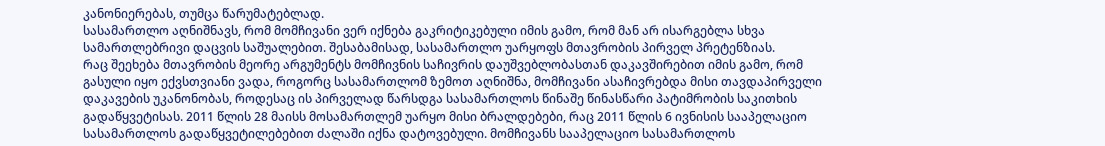კანონიერებას, თუმცა წარუმატებლად.
სასამართლო აღნიშნავს, რომ მომჩივანი ვერ იქნება გაკრიტიკებული იმის გამო, რომ მან არ ისარგებლა სხვა სამართლებრივი დაცვის საშუალებით. შესაბამისად, სასამართლო უარყოფს მთავრობის პირველ პრეტენზიას.
რაც შეეხება მთავრობის მეორე არგუმენტს მომჩივნის საჩივრის დაუშვებლობასთან დაკავშირებით იმის გამო, რომ გასული იყო ექვსთვიანი ვადა, როგორც სასამართლომ ზემოთ აღნიშნა, მომჩივანი ასაჩივრებდა მისი თავდაპირველი დაკავების უკანონობას, როდესაც ის პირველად წარსდგა სასამართლოს წინაშე წინასწარი პატიმრობის საკითხის გადაწყვეტისას. 2011 წლის 28 მაისს მოსამართლემ უარყო მისი ბრალდებები, რაც 2011 წლის 6 ივნისის სააპელაციო სასამართლოს გადაწყვეტილებებით ძალაში იქნა დატოვებული. მომჩივანს სააპელაციო სასამართლოს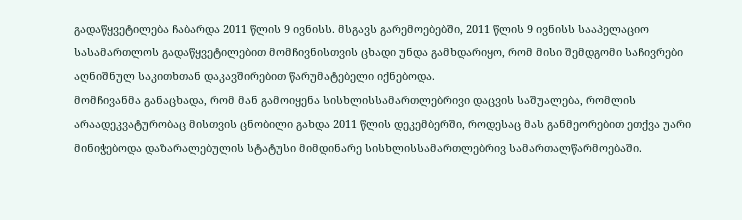გადაწყვეტილება ჩაბარდა 2011 წლის 9 ივნისს. მსგავს გარემოებებში, 2011 წლის 9 ივნისს სააპელაციო სასამართლოს გადაწყვეტილებით მომჩივნისთვის ცხადი უნდა გამხდარიყო, რომ მისი შემდგომი საჩივრები აღნიშნულ საკითხთან დაკავშირებით წარუმატებელი იქნებოდა.
მომჩივანმა განაცხადა, რომ მან გამოიყენა სისხლისსამართლებრივი დაცვის საშუალება, რომლის არაადეკვატურობაც მისთვის ცნობილი გახდა 2011 წლის დეკემბერში, როდესაც მას განმეორებით ეთქვა უარი მინიჭებოდა დაზარალებულის სტატუსი მიმდინარე სისხლისსამართლებრივ სამართალწარმოებაში.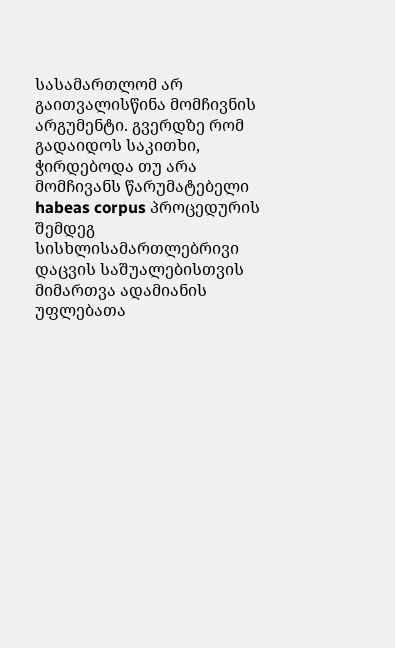სასამართლომ არ გაითვალისწინა მომჩივნის არგუმენტი. გვერდზე რომ გადაიდოს საკითხი, ჭირდებოდა თუ არა მომჩივანს წარუმატებელი habeas corpus პროცედურის შემდეგ სისხლისამართლებრივი დაცვის საშუალებისთვის მიმართვა ადამიანის უფლებათა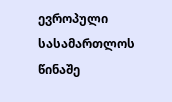ევროპული სასამართლოს წინაშე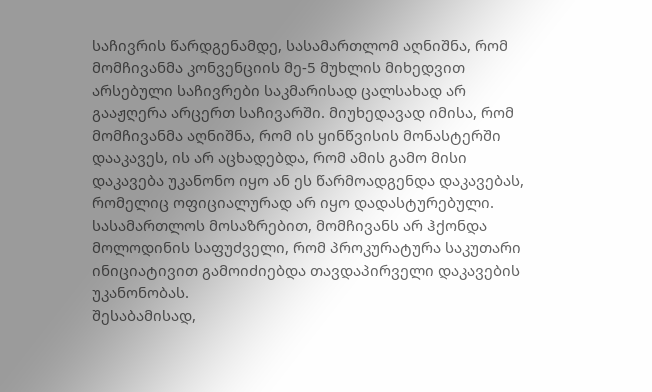საჩივრის წარდგენამდე, სასამართლომ აღნიშნა, რომ მომჩივანმა კონვენციის მე-5 მუხლის მიხედვით არსებული საჩივრები საკმარისად ცალსახად არ გააჟღერა არცერთ საჩივარში. მიუხედავად იმისა, რომ მომჩივანმა აღნიშნა, რომ ის ყინწვისის მონასტერში დააკავეს, ის არ აცხადებდა, რომ ამის გამო მისი დაკავება უკანონო იყო ან ეს წარმოადგენდა დაკავებას, რომელიც ოფიციალურად არ იყო დადასტურებული. სასამართლოს მოსაზრებით, მომჩივანს არ ჰქონდა მოლოდინის საფუძველი, რომ პროკურატურა საკუთარი ინიციატივით გამოიძიებდა თავდაპირველი დაკავების უკანონობას.
შესაბამისად,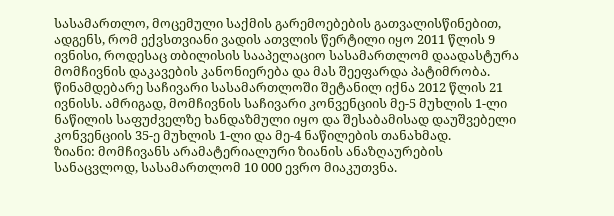სასამართლო, მოცემული საქმის გარემოებების გათვალისწინებით, ადგენს, რომ ექვსთვიანი ვადის ათვლის წერტილი იყო 2011 წლის 9 ივნისი, როდესაც თბილისის სააპელაციო სასამართლომ დაადასტურა მომჩივნის დაკავების კანონიერება და მას შეეფარდა პატიმრობა. წინამდებარე საჩივარი სასამართლოში შეტანილ იქნა 2012 წლის 21 ივნისს. ამრიგად, მომჩივნის საჩივარი კონვენციის მე-5 მუხლის 1-ლი ნაწილის საფუძველზე ხანდაზმული იყო და შესაბამისად დაუშვებელი კონვენციის 35-ე მუხლის 1-ლი და მე-4 ნაწილების თანახმად.
ზიანი: მომჩივანს არამატერიალური ზიანის ანაზღაურების სანაცვლოდ, სასამართლომ 10 000 ევრო მიაკუთვნა.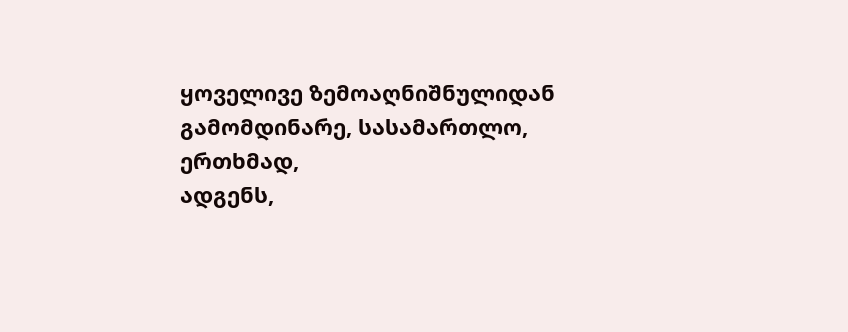ყოველივე ზემოაღნიშნულიდან გამომდინარე, სასამართლო, ერთხმად,
ადგენს,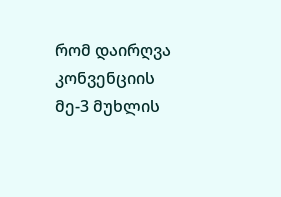რომ დაირღვა კონვენციის მე-3 მუხლის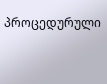პროცედურული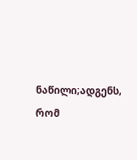ნაწილი;ადგენს, რომ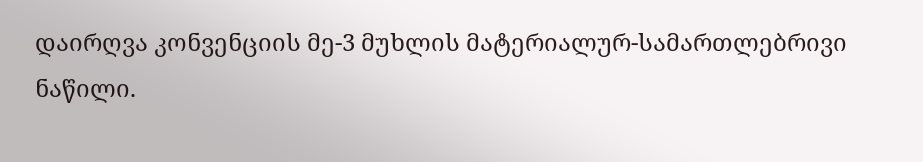დაირღვა კონვენციის მე-3 მუხლის მატერიალურ-სამართლებრივი ნაწილი.